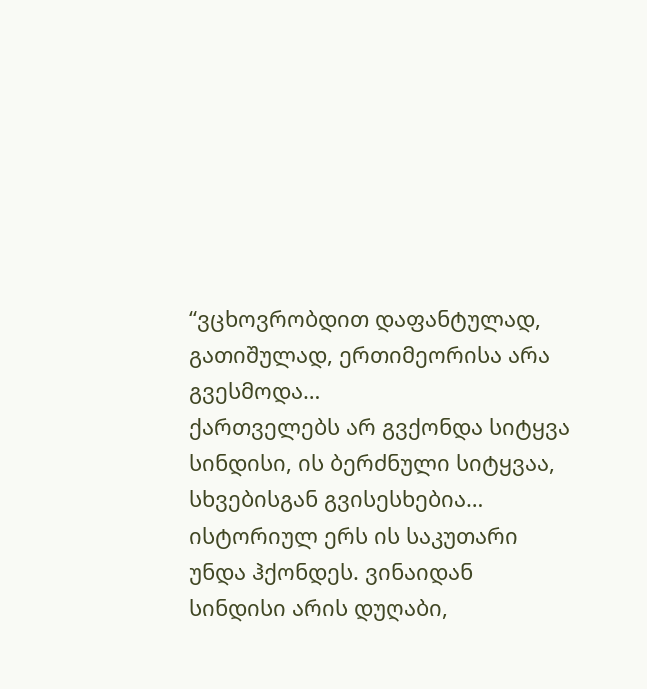“ვცხოვრობდით დაფანტულად, გათიშულად, ერთიმეორისა არა გვესმოდა…
ქართველებს არ გვქონდა სიტყვა სინდისი, ის ბერძნული სიტყვაა, სხვებისგან გვისესხებია… ისტორიულ ერს ის საკუთარი უნდა ჰქონდეს. ვინაიდან სინდისი არის დუღაბი,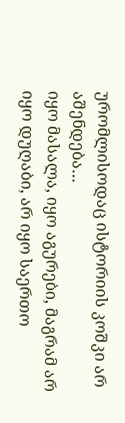ურომლისოდაც ისტორიის კოშკი არ აშენდება…
იყო მასალა, იყო აგურები, მაგრამ არ იყო დუღაბი, არ იყო საერთო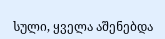სული, ყველა აშენებდა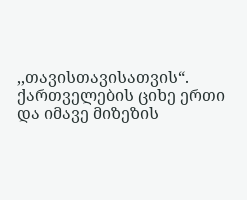,,თავისთავისათვის“. ქართველების ციხე ერთი და იმავე მიზეზის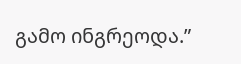გამო ინგრეოდა.”